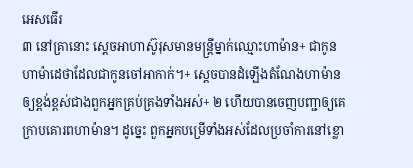អេសធើរ
៣ នៅគ្រានោះ ស្ដេចអាហាស៊ូរុសមានមន្ត្រីម្នាក់ឈ្មោះហាម៉ាន+ ជាកូនហាម៉ាដេថាដែលជាកូនចៅអាកាក់។+ ស្ដេចបានដំឡើងតំណែងហាម៉ានឲ្យខ្ពង់ខ្ពស់ជាងពួកអ្នកគ្រប់គ្រងទាំងអស់+ ២ ហើយបានចេញបញ្ជាឲ្យគេក្រាបគោរពហាម៉ាន។ ដូច្នេះ ពួកអ្នកបម្រើទាំងអស់ដែលប្រចាំការនៅខ្លោ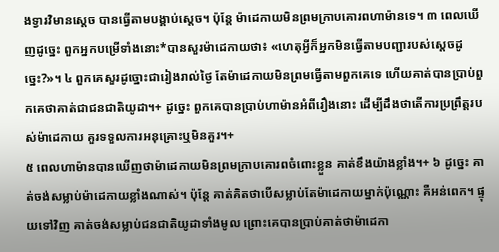ងទ្វារវិមានស្ដេច បានធ្វើតាមបង្គាប់ស្ដេច។ ប៉ុន្តែ ម៉ាដេកាយមិនព្រមក្រាបគោរពហាម៉ានទេ។ ៣ ពេលឃើញដូច្នេះ ពួកអ្នកបម្រើទាំងនោះ*បានសួរម៉ាដេកាយថា៖ «ហេតុអ្វីក៏អ្នកមិនធ្វើតាមបញ្ជារបស់ស្ដេចដូច្នេះ?»។ ៤ ពួកគេសួរដូច្នោះជារៀងរាល់ថ្ងៃ តែម៉ាដេកាយមិនព្រមធ្វើតាមពួកគេទេ ហើយគាត់បានប្រាប់ពួកគេថាគាត់ជាជនជាតិយូដា។+ ដូច្នេះ ពួកគេបានប្រាប់ហាម៉ានអំពីរឿងនោះ ដើម្បីដឹងថាតើការប្រព្រឹត្តរបស់ម៉ាដេកាយ គួរទទួលការអនុគ្រោះឬមិនគួរ។+
៥ ពេលហាម៉ានបានឃើញថាម៉ាដេកាយមិនព្រមក្រាបគោរពចំពោះខ្លួន គាត់ខឹងយ៉ាងខ្លាំង។+ ៦ ដូច្នេះ គាត់ចង់សម្លាប់ម៉ាដេកាយខ្លាំងណាស់។ ប៉ុន្តែ គាត់គិតថាបើសម្លាប់តែម៉ាដេកាយម្នាក់ប៉ុណ្ណោះ គឺអន់ពេក។ ផ្ទុយទៅវិញ គាត់ចង់សម្លាប់ជនជាតិយូដាទាំងមូល ព្រោះគេបានប្រាប់គាត់ថាម៉ាដេកា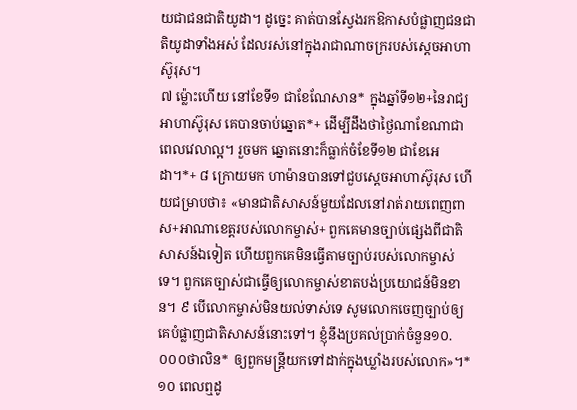យជាជនជាតិយូដា។ ដូច្នេះ គាត់បានស្វែងរកឱកាសបំផ្លាញជនជាតិយូដាទាំងអស់ ដែលរស់នៅក្នុងរាជាណាចក្ររបស់ស្ដេចអាហាស៊ូរុស។
៧ ម្ល៉ោះហើយ នៅខែទី១ ជាខែណែសាន* ក្នុងឆ្នាំទី១២+នៃរាជ្យអាហាស៊ូរុស គេបានចាប់ឆ្នោត*+ ដើម្បីដឹងថាថ្ងៃណាខែណាជាពេលវេលាល្អ។ រួចមក ឆ្នោតនោះក៏ធ្លាក់ចំខែទី១២ ជាខែអេដា។*+ ៨ ក្រោយមក ហាម៉ានបានទៅជួបស្ដេចអាហាស៊ូរុស ហើយជម្រាបថា៖ «មានជាតិសាសន៍មួយដែលនៅរាត់រាយពេញពាស+អាណាខេត្តរបស់លោកម្ចាស់+ ពួកគេមានច្បាប់ផ្សេងពីជាតិសាសន៍ឯទៀត ហើយពួកគេមិនធ្វើតាមច្បាប់របស់លោកម្ចាស់ទេ។ ពួកគេច្បាស់ជាធ្វើឲ្យលោកម្ចាស់ខាតបង់ប្រយោជន៍មិនខាន។ ៩ បើលោកម្ចាស់មិនយល់ទាស់ទេ សូមលោកចេញច្បាប់ឲ្យគេបំផ្លាញជាតិសាសន៍នោះទៅ។ ខ្ញុំនឹងប្រគល់ប្រាក់ចំនួន១០.០០០ថាលិន* ឲ្យពួកមន្ត្រីយកទៅដាក់ក្នុងឃ្លាំងរបស់លោក»។*
១០ ពេលឮដូ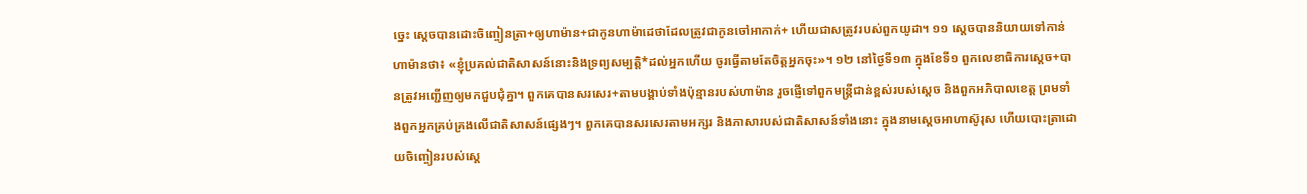ច្នេះ ស្ដេចបានដោះចិញ្ចៀនត្រា+ឲ្យហាម៉ាន+ជាកូនហាម៉ាដេថាដែលត្រូវជាកូនចៅអាកាក់+ ហើយជាសត្រូវរបស់ពួកយូដា។ ១១ ស្ដេចបាននិយាយទៅកាន់ហាម៉ានថា៖ «ខ្ញុំប្រគល់ជាតិសាសន៍នោះនិងទ្រព្យសម្បត្តិ*ដល់អ្នកហើយ ចូរធ្វើតាមតែចិត្តអ្នកចុះ»។ ១២ នៅថ្ងៃទី១៣ ក្នុងខែទី១ ពួកលេខាធិការស្ដេច+បានត្រូវអញ្ជើញឲ្យមកជួបជុំគ្នា។ ពួកគេបានសរសេរ+តាមបង្គាប់ទាំងប៉ុន្មានរបស់ហាម៉ាន រួចផ្ញើទៅពួកមន្ត្រីជាន់ខ្ពស់របស់ស្ដេច និងពួកអភិបាលខេត្ត ព្រមទាំងពួកអ្នកគ្រប់គ្រងលើជាតិសាសន៍ផ្សេងៗ។ ពួកគេបានសរសេរតាមអក្សរ និងភាសារបស់ជាតិសាសន៍ទាំងនោះ ក្នុងនាមស្ដេចអាហាស៊ូរុស ហើយបោះត្រាដោយចិញ្ចៀនរបស់ស្ដេ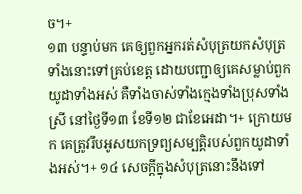ច។+
១៣ បន្ទាប់មក គេឲ្យពួកអ្នករត់សំបុត្រយកសំបុត្រទាំងនោះទៅគ្រប់ខេត្ត ដោយបញ្ជាឲ្យគេសម្លាប់ពួកយូដាទាំងអស់ គឺទាំងចាស់ទាំងក្មេងទាំងប្រុសទាំងស្រី នៅថ្ងៃទី១៣ ខែទី១២ ជាខែអេដា។+ ក្រោយមក គេត្រូវរឹបអូសយកទ្រព្យសម្បត្តិរបស់ពួកយូដាទាំងអស់។+ ១៤ សេចក្ដីក្នុងសំបុត្រនោះនឹងទៅ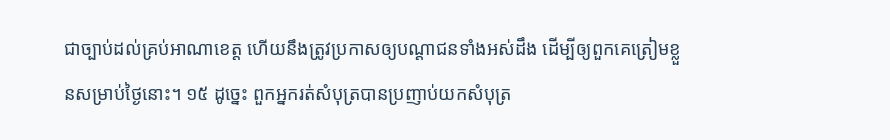ជាច្បាប់ដល់គ្រប់អាណាខេត្ត ហើយនឹងត្រូវប្រកាសឲ្យបណ្ដាជនទាំងអស់ដឹង ដើម្បីឲ្យពួកគេត្រៀមខ្លួនសម្រាប់ថ្ងៃនោះ។ ១៥ ដូច្នេះ ពួកអ្នករត់សំបុត្របានប្រញាប់យកសំបុត្រ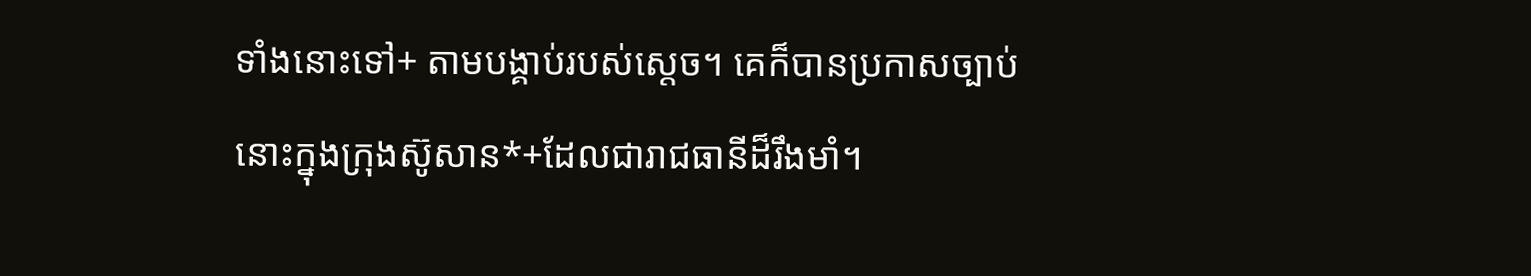ទាំងនោះទៅ+ តាមបង្គាប់របស់ស្ដេច។ គេក៏បានប្រកាសច្បាប់នោះក្នុងក្រុងស៊ូសាន*+ដែលជារាជធានីដ៏រឹងមាំ។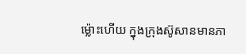ម្ល៉ោះហើយ ក្នុងក្រុងស៊ូសានមានភា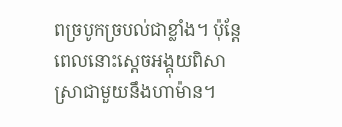ពច្របូកច្របល់ជាខ្លាំង។ ប៉ុន្តែ ពេលនោះស្ដេចអង្គុយពិសាស្រាជាមួយនឹងហាម៉ាន។